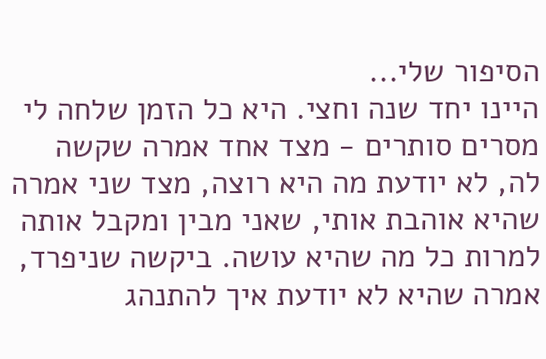הסיפור שלי...
היינו יחד שנה וחצי. היא כל הזמן שלחה לי מסרים סותרים - מצד אחד אמרה שקשה לה, לא יודעת מה היא רוצה, מצד שני אמרה שהיא אוהבת אותי, שאני מבין ומקבל אותה למרות כל מה שהיא עושה. ביקשה שניפרד, אמרה שהיא לא יודעת איך להתנהג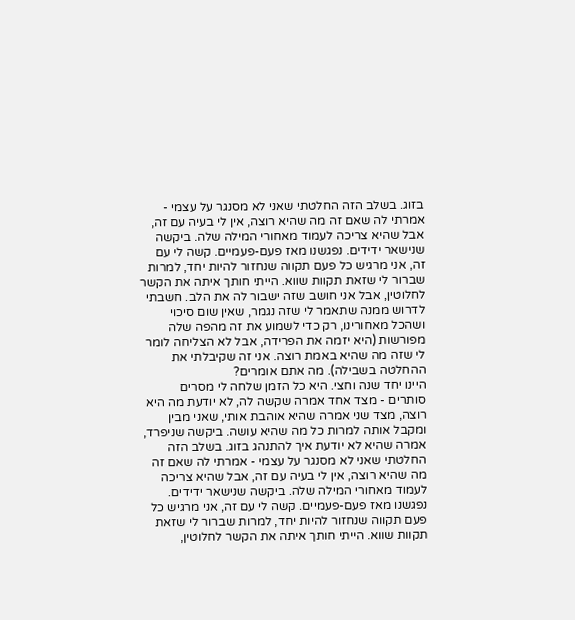בזוג. בשלב הזה החלטתי שאני לא מסנגר על עצמי - אמרתי לה שאם זה מה שהיא רוצה, אין לי בעיה עם זה, אבל שהיא צריכה לעמוד מאחורי המילה שלה. ביקשה שנישאר ידידים. נפגשנו מאז פעם-פעמיים. קשה לי עם זה, אני מרגיש כל פעם תקווה שנחזור להיות יחד, למרות שברור לי שזאת תקוות שווא. הייתי חותך איתה את הקשר לחלוטין, אבל אני חושב שזה ישבור לה את הלב. חשבתי לדרוש ממנה שתאמר לי שזה נגמר, שאין שום סיכוי ושהכל מאחורינו, רק כדי לשמוע את זה מהפה שלה מפורשות (היא יזמה את הפרידה, אבל לא הצליחה לומר לי שזה מה שהיא באמת רוצה. אני זה שקיבלתי את ההחלטה בשבילה). מה אתם אומרים?
היינו יחד שנה וחצי. היא כל הזמן שלחה לי מסרים סותרים - מצד אחד אמרה שקשה לה, לא יודעת מה היא רוצה, מצד שני אמרה שהיא אוהבת אותי, שאני מבין ומקבל אותה למרות כל מה שהיא עושה. ביקשה שניפרד, אמרה שהיא לא יודעת איך להתנהג בזוג. בשלב הזה החלטתי שאני לא מסנגר על עצמי - אמרתי לה שאם זה מה שהיא רוצה, אין לי בעיה עם זה, אבל שהיא צריכה לעמוד מאחורי המילה שלה. ביקשה שנישאר ידידים. נפגשנו מאז פעם-פעמיים. קשה לי עם זה, אני מרגיש כל פעם תקווה שנחזור להיות יחד, למרות שברור לי שזאת תקוות שווא. הייתי חותך איתה את הקשר לחלוטין,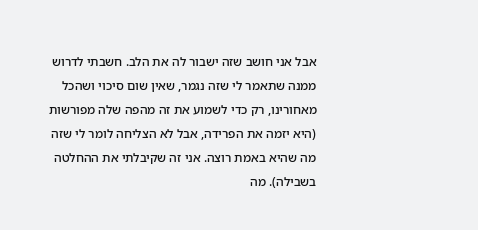אבל אני חושב שזה ישבור לה את הלב. חשבתי לדרוש ממנה שתאמר לי שזה נגמר, שאין שום סיכוי ושהכל מאחורינו, רק כדי לשמוע את זה מהפה שלה מפורשות (היא יזמה את הפרידה, אבל לא הצליחה לומר לי שזה מה שהיא באמת רוצה. אני זה שקיבלתי את ההחלטה בשבילה). מה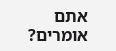אתם אומרים?